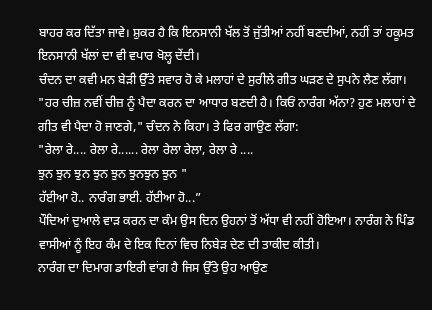ਬਾਹਰ ਕਰ ਦਿੱਤਾ ਜਾਵੇ। ਸ਼ੁਕਰ ਹੈ ਕਿ ਇਨਸਾਨੀ ਖੱਲ ਤੋਂ ਜੁੱਤੀਆਂ ਨਹੀਂ ਬਣਦੀਆਂ, ਨਹੀਂ ਤਾਂ ਹਕੂਮਤ ਇਨਸਾਨੀ ਖੱਲਾਂ ਦਾ ਵੀ ਵਪਾਰ ਖੋਲ੍ਹ ਦੇਂਦੀ।
ਚੰਦਨ ਦਾ ਕਵੀ ਮਨ ਬੇੜੀ ਉੱਤੇ ਸਵਾਰ ਹੋ ਕੇ ਮਲਾਹਾਂ ਦੇ ਸੁਰੀਲੇ ਗੀਤ ਘੜਣ ਦੇ ਸੁਪਨੇ ਲੈਣ ਲੱਗਾ।
"ਹਰ ਚੀਜ਼ ਨਵੀਂ ਚੀਜ਼ ਨੂੰ ਪੈਦਾ ਕਰਨ ਦਾ ਆਧਾਰ ਬਣਦੀ ਹੈ। ਕਿਓਂ ਨਾਰੰਗ ਅੱਨਾ? ਹੁਣ ਮਲਾਹਾਂ ਦੇ ਗੀਤ ਵੀ ਪੈਦਾ ਹੋ ਜਾਣਗੇ," ਚੰਦਨ ਨੇ ਕਿਹਾ। ਤੇ ਫਿਰ ਗਾਉਣ ਲੱਗਾ:
"ਰੇਲਾ ਰੇ.... ਰੇਲਾ ਰੇ...... ਰੇਲਾ ਰੇਲਾ ਰੇਲਾ, ਰੇਲਾ ਰੇ ....
ਝੁਨ ਝੁਨ ਝੁਨ ਝੁਨ ਝੁਨ ਝੁਨਝੁਨ ਝੁਨ "
ਹੱਈਆ ਹੋ.. ਨਾਰੰਗ ਭਾਈ. ਹੱਈਆ ਹੋ...”
ਪੌਦਿਆਂ ਦੁਆਲੇ ਵਾੜ ਕਰਨ ਦਾ ਕੰਮ ਉਸ ਦਿਨ ਉਹਨਾਂ ਤੋਂ ਅੱਧਾ ਵੀ ਨਹੀਂ ਹੋਇਆ। ਨਾਰੰਗ ਨੇ ਪਿੰਡ ਵਾਸੀਆਂ ਨੂੰ ਇਹ ਕੰਮ ਦੇ ਇਕ ਦਿਨਾਂ ਵਿਚ ਨਿਬੇੜ ਦੇਣ ਦੀ ਤਾਕੀਦ ਕੀਤੀ।
ਨਾਰੰਗ ਦਾ ਦਿਮਾਗ ਡਾਇਰੀ ਵਾਂਗ ਹੈ ਜਿਸ ਉੱਤੇ ਉਹ ਆਉਣ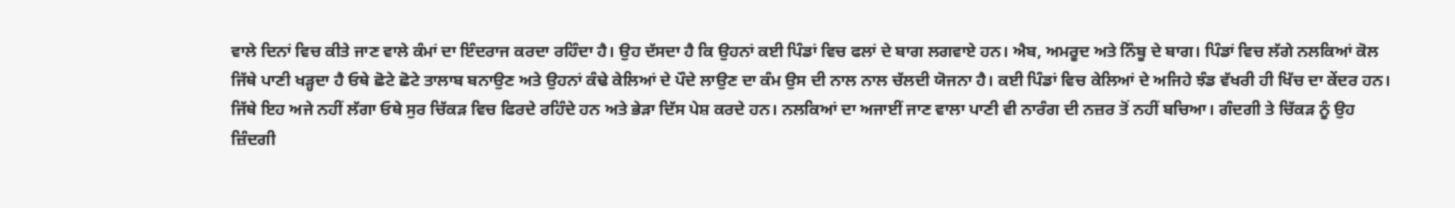ਵਾਲੇ ਦਿਨਾਂ ਵਿਚ ਕੀਤੇ ਜਾਣ ਵਾਲੇ ਕੰਮਾਂ ਦਾ ਇੰਦਰਾਜ ਕਰਦਾ ਰਹਿੰਦਾ ਹੈ। ਉਹ ਦੱਸਦਾ ਹੈ ਕਿ ਉਹਨਾਂ ਕਈ ਪਿੰਡਾਂ ਵਿਚ ਫਲਾਂ ਦੇ ਬਾਗ ਲਗਵਾਏ ਹਨ। ਐਬ, ਅਮਰੂਦ ਅਤੇ ਨਿੰਬੂ ਦੇ ਬਾਗ। ਪਿੰਡਾਂ ਵਿਚ ਲੱਗੇ ਨਲਕਿਆਂ ਕੋਲ ਜਿੱਥੇ ਪਾਣੀ ਖੜ੍ਹਦਾ ਹੈ ਓਥੇ ਛੋਟੇ ਛੋਟੇ ਤਾਲਾਬ ਬਨਾਉਣ ਅਤੇ ਉਹਨਾਂ ਕੰਢੇ ਕੇਲਿਆਂ ਦੇ ਪੌਦੇ ਲਾਉਣ ਦਾ ਕੰਮ ਉਸ ਦੀ ਨਾਲ ਨਾਲ ਚੱਲਦੀ ਯੋਜਨਾ ਹੈ। ਕਈ ਪਿੰਡਾਂ ਵਿਚ ਕੇਲਿਆਂ ਦੇ ਅਜਿਹੇ ਝੰਡ ਵੱਖਰੀ ਹੀ ਖਿੱਚ ਦਾ ਕੇਂਦਰ ਹਨ। ਜਿੱਥੇ ਇਹ ਅਜੇ ਨਹੀਂ ਲੱਗਾ ਓਥੇ ਸੁਰ ਚਿੱਕੜ ਵਿਚ ਫਿਰਦੇ ਰਹਿੰਦੇ ਹਨ ਅਤੇ ਭੇੜਾ ਦਿੱਸ ਪੇਸ਼ ਕਰਦੇ ਹਨ। ਨਲਕਿਆਂ ਦਾ ਅਜਾਈਂ ਜਾਣ ਵਾਲਾ ਪਾਣੀ ਵੀ ਨਾਰੰਗ ਦੀ ਨਜ਼ਰ ਤੋਂ ਨਹੀਂ ਬਚਿਆ। ਗੰਦਗੀ ਤੇ ਚਿੱਕੜ ਨੂੰ ਉਹ ਜ਼ਿੰਦਗੀ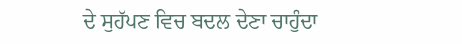ਦੇ ਸੁਹੱਪਣ ਵਿਚ ਬਦਲ ਦੇਣਾ ਚਾਹੁੰਦਾ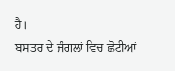ਹੈ।
ਬਸਤਰ ਦੇ ਜੰਗਲਾਂ ਵਿਚ ਛੋਟੀਆਂ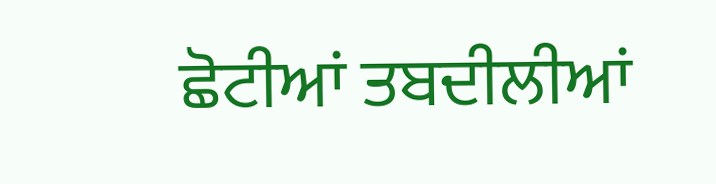ਛੋਟੀਆਂ ਤਬਦੀਲੀਆਂ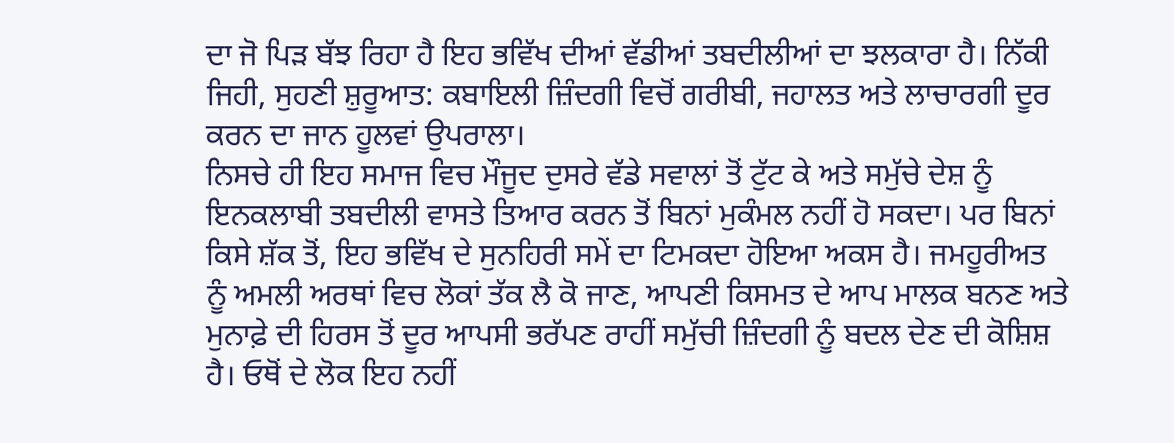ਦਾ ਜੋ ਪਿੜ ਬੱਝ ਰਿਹਾ ਹੈ ਇਹ ਭਵਿੱਖ ਦੀਆਂ ਵੱਡੀਆਂ ਤਬਦੀਲੀਆਂ ਦਾ ਝਲਕਾਰਾ ਹੈ। ਨਿੱਕੀ ਜਿਹੀ, ਸੁਹਣੀ ਸ਼ੁਰੂਆਤ: ਕਬਾਇਲੀ ਜ਼ਿੰਦਗੀ ਵਿਚੋਂ ਗਰੀਬੀ, ਜਹਾਲਤ ਅਤੇ ਲਾਚਾਰਗੀ ਦੂਰ ਕਰਨ ਦਾ ਜਾਨ ਹੂਲਵਾਂ ਉਪਰਾਲਾ।
ਨਿਸਚੇ ਹੀ ਇਹ ਸਮਾਜ ਵਿਚ ਮੌਜੂਦ ਦੁਸਰੇ ਵੱਡੇ ਸਵਾਲਾਂ ਤੋਂ ਟੁੱਟ ਕੇ ਅਤੇ ਸਮੁੱਚੇ ਦੇਸ਼ ਨੂੰ ਇਨਕਲਾਬੀ ਤਬਦੀਲੀ ਵਾਸਤੇ ਤਿਆਰ ਕਰਨ ਤੋਂ ਬਿਨਾਂ ਮੁਕੰਮਲ ਨਹੀਂ ਹੋ ਸਕਦਾ। ਪਰ ਬਿਨਾਂ ਕਿਸੇ ਸ਼ੱਕ ਤੋਂ, ਇਹ ਭਵਿੱਖ ਦੇ ਸੁਨਹਿਰੀ ਸਮੇਂ ਦਾ ਟਿਮਕਦਾ ਹੋਇਆ ਅਕਸ ਹੈ। ਜਮਹੂਰੀਅਤ ਨੂੰ ਅਮਲੀ ਅਰਥਾਂ ਵਿਚ ਲੋਕਾਂ ਤੱਕ ਲੈ ਕੋ ਜਾਣ, ਆਪਣੀ ਕਿਸਮਤ ਦੇ ਆਪ ਮਾਲਕ ਬਨਣ ਅਤੇ ਮੁਨਾਫ਼ੇ ਦੀ ਹਿਰਸ ਤੋਂ ਦੂਰ ਆਪਸੀ ਭਰੱਪਣ ਰਾਹੀਂ ਸਮੁੱਚੀ ਜ਼ਿੰਦਗੀ ਨੂੰ ਬਦਲ ਦੇਣ ਦੀ ਕੋਸ਼ਿਸ਼ ਹੈ। ਓਥੋਂ ਦੇ ਲੋਕ ਇਹ ਨਹੀਂ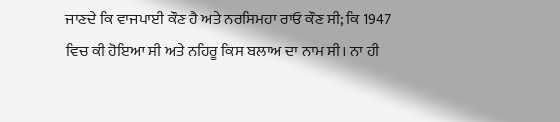ਜਾਣਦੇ ਕਿ ਵਾਜਪਾਈ ਕੌਣ ਹੈ ਅਤੇ ਨਰਸਿਮਹਾ ਰਾਓ ਕੌਣ ਸੀ; ਕਿ 1947 ਵਿਚ ਕੀ ਹੋਇਆ ਸੀ ਅਤੇ ਨਹਿਰੂ ਕਿਸ ਬਲਾਅ ਦਾ ਨਾਮ ਸੀ। ਨਾ ਹੀ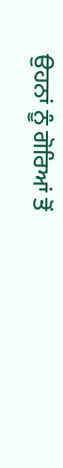ਉਹਨਾਂ ਨੂੰ ਗੋਰਿਆਂ ਤੋਂ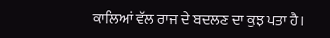ਕਾਲਿਆਂ ਵੱਲ ਰਾਜ ਦੇ ਬਦਲਣ ਦਾ ਕੁਝ ਪਤਾ ਹੈ।